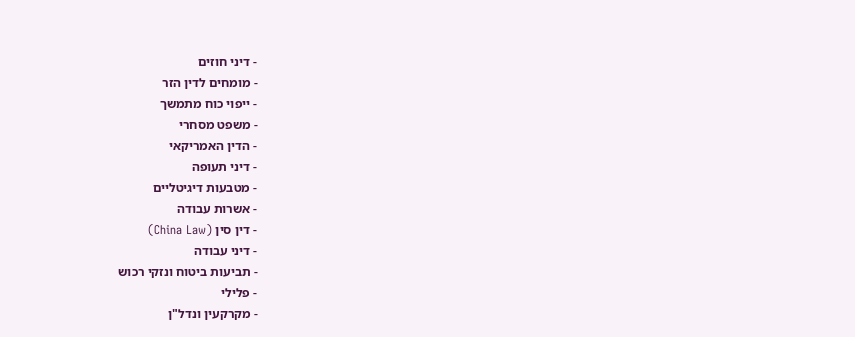- דיני חוזים
- מומחים לדין הזר
- ייפוי כוח מתמשך
- משפט מסחרי
- הדין האמריקאי
- דיני תעופה
- מטבעות דיגיטליים
- אשרות עבודה
- דין סין (China Law)
- דיני עבודה
- תביעות ביטוח ונזקי רכוש
- פלילי
- מקרקעין ונדל"ן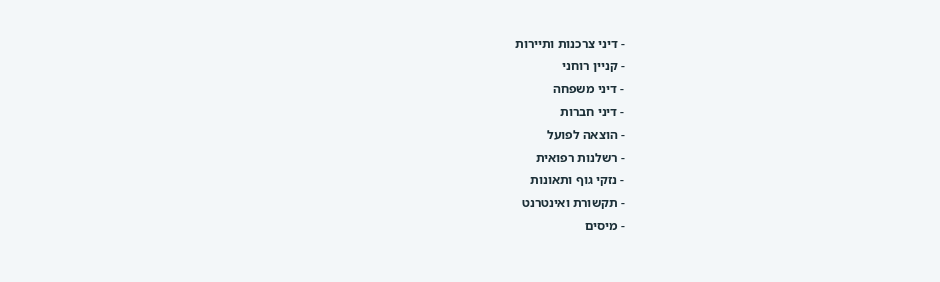- דיני צרכנות ותיירות
- קניין רוחני
- דיני משפחה
- דיני חברות
- הוצאה לפועל
- רשלנות רפואית
- נזקי גוף ותאונות
- תקשורת ואינטרנט
- מיסים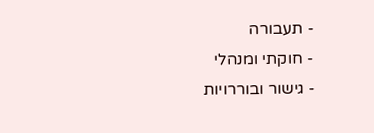- תעבורה
- חוקתי ומנהלי
- גישור ובוררויות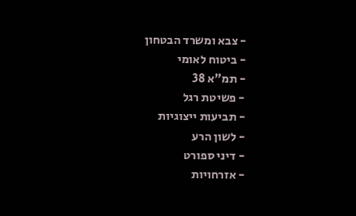- צבא ומשרד הבטחון
- ביטוח לאומי
- תמ"א 38
- פשיטת רגל
- תביעות ייצוגיות
- לשון הרע
- דיני ספורט
- אזרחויות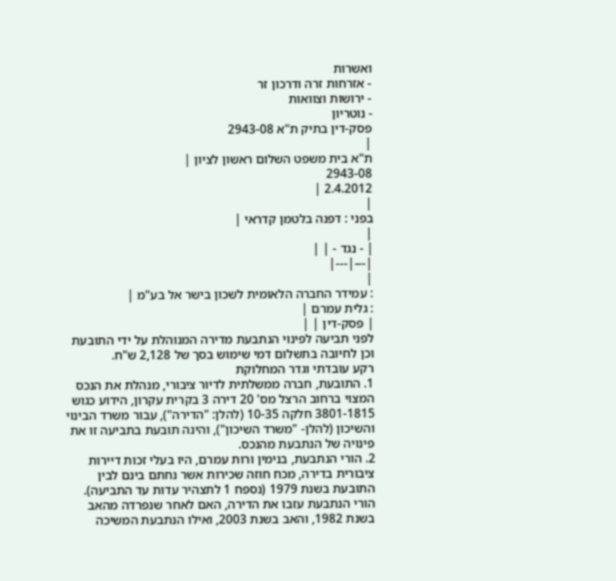ואשרות
- אזרחות זרה ודרכון זר
- ירושות וצוואות
- נוטריון
פסק-דין בתיק ת"א 2943-08
|
ת"א בית משפט השלום ראשון לציון |
2943-08
2.4.2012 |
|
בפני : דפנה בלטמן קדראי |
|
| - נגד - | |
|---|---|
|
: עמידר החברה הלאומית לשכון בישר אל בע"מ |
: גלית עמרם |
| פסק-דין | |
לפני תביעה לפינוי הנתבעת מדירה המנוהלת על ידי התובעת וכן לחיובה בתשלום דמי שימוש בסך של 2,128 ש"ח.
רקע עובדתי וגדר המחלוקת
1. התובעת, חברה ממשלתית לדיור ציבורי, מנהלת את הנכס המצוי ברחוב הרצל מס' 20 דירה 3 בקרית עקרון, הידוע כגוש 3801-1815 חלקה 10-35 (להלן: "הדירה"), עבור משרד הבינוי והשיכון (להלן- "משרד השיכון"), והינה תובעת בתביעה זו את פינויה של הנתבעת מהנכס.
2. הורי הנתבעת, בנימין ורות עמרם, היו בעלי זכות דיירות ציבורית בדירה, מכח חוזה שכירות אשר נחתם בינם לבין התובעת בשנת 1979 (נספח 1 לתצהיר עדות עד התביעה).
הורי הנתבעת עזבו את הדירה, האם לאחר שנפרדה מהאב בשנת 1982, והאב בשנת 2003, ואילו הנתבעת המשיכה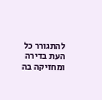להתגורר כל העת בדירה ומחזיקה בה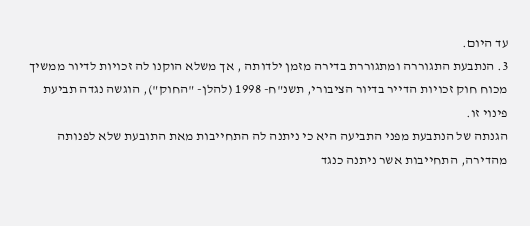עד היום.
3. הנתבעת התגוררה ומתגוררת בדירה מזמן ילדותה , אך משלא הוקנו לה זכויות לדיור ממשיך מכוח חוק זכויות הדייר בדיור הציבורי, תשנ"ח- 1998 (להלן- "החוק"), הוגשה נגדה תביעת פינוי זו.
הגנתה של הנתבעת מפני התביעה היא כי ניתנה לה התחייבות מאת התובעת שלא לפנותה מהדירה, התחייבות אשר ניתנה כנגד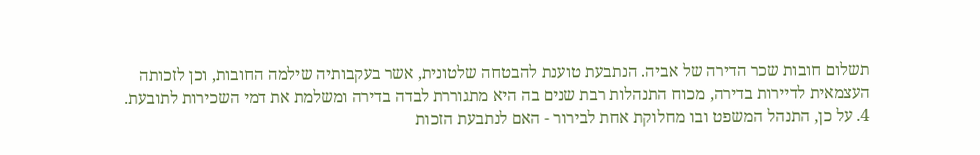תשלום חובות שכר הדירה של אביה. הנתבעת טוענת להבטחה שלטונית, אשר בעקבותיה שילמה החובות, וכן לזכותה העצמאית לדיירות בדירה, מכוח התנהלות רבת שנים בה היא מתגוררת לבדה בדירה ומשלמת את דמי השכירות לתובעת.
4. על כן, התנהל המשפט ובו מחלוקת אחת לבירור - האם לנתבעת הזכות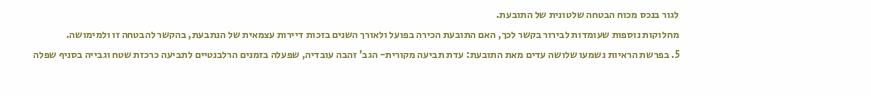לגור בנכס מכוח הבטחה שלטונית של התובעת.
מחלוקות נוספות שעומדות לבירור בקשר לכך, האם התובעת הכירה בפועל ולאורך השנים בזכות דיירות עצמאית של הנתבעת, בהקשר להבטחה זו ולמימושה.
5. בפרשת הראיות נשמעו שלושה עדים מאת התובעת: עדת תביעה מקורית- הגב' זהבה עובדיה, שפעלה בזמנים הרלבנטיים לתביעה כרכזת שטח וגבייה בסניף שפלה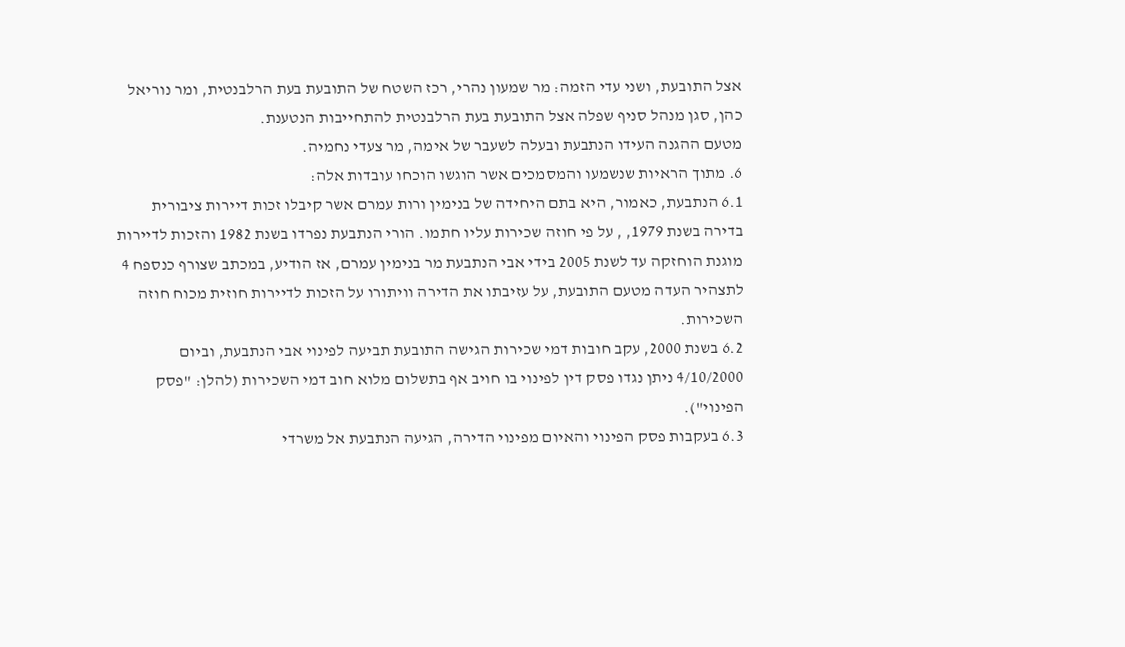אצל התובעת, ושני עדי הזמה: מר שמעון נהרי, רכז השטח של התובעת בעת הרלבנטית, ומר נוריאל כהן, סגן מנהל סניף שפלה אצל התובעת בעת הרלבנטית להתחייבות הנטענת.
מטעם ההגנה העידו הנתבעת ובעלה לשעבר של אימה, מר צעדי נחמיה.
6. מתוך הראיות שנשמעו והמסמכים אשר הוגשו הוכחו עובדות אלה:
6.1 הנתבעת, כאמור, היא בתם היחידה של בנימין ורות עמרם אשר קיבלו זכות דיירות ציבורית בדירה בשנת 1979, , על פי חוזה שכירות עליו חתמו. הורי הנתבעת נפרדו בשנת 1982 והזכות לדיירות מוגנת הוחזקה עד לשנת 2005 בידי אבי הנתבעת מר בנימין עמרם, אז הודיע, במכתב שצורף כנספח 4 לתצהיר העדה מטעם התובעת, על עזיבתו את הדירה וויתורו על הזכות לדיירות חוזית מכוח חוזה השכירות.
6.2 בשנת 2000, עקב חובות דמי שכירות הגישה התובעת תביעה לפינוי אבי הנתבעת, וביום 4/10/2000 ניתן נגדו פסק דין לפינוי בו חויב אף בתשלום מלוא חוב דמי השכירות (להלן: "פסק הפינוי").
6.3 בעקבות פסק הפינוי והאיום מפינוי הדירה, הגיעה הנתבעת אל משרדי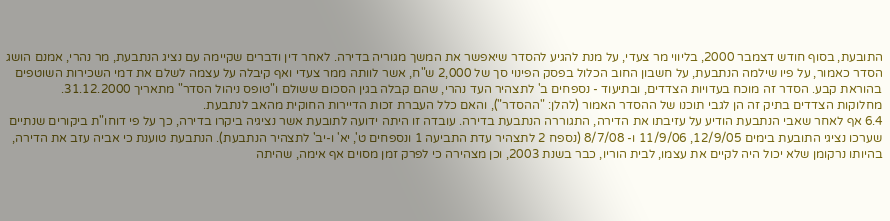התובעת, בסוף חודש דצמבר 2000, בליווי מר צעדי, על מנת להגיע להסדר שיאפשר את המשך מגוריה בדירה. לאחר דין ודברים שקיימה עם נציג הנתבעת, מר נהרי, אמנם הושג הסדר כאמור, על פיו שילמה הנתבעת, על חשבון החוב הכלול בפסק הפינוי סך של 2,000 ש"ח, אשר לוותה ממר צעדי ואף קיבלה על עצמה לשלם את דמי השכירות השוטפים בהוראת קבע. הסדר זה מוכח בעדויות הצדדים, ובתיעוד - נספחים ב' לתצהיר העד נהרי, שהם קבלה בגין הסכום ששולם ו"טופס ניהול הסדר" מתאריך 31.12.2000.
מחלוקות הצדדים בתיק זה הן לגבי תוכנו של ההסדר האמור (להלן: "ההסדר"), והאם כלל העברת זכות הדיירות החוקית מהאב לנתבעת.
6.4 אף לאחר שאבי הנתבעת הודיע על עזיבתו את הדירה, התגוררה הנתבעת בדירה. עובדה זו היתה ידועה לתובעת אשר נציגיה ביקרו בדירה, כך על פי דוחו"ת ביקורים שנתיים שערכו נציגי התובעת בימים 12/9/05, 11/9/06 ו- 8/7/08 (נספח 2 לתצהיר עדת התביעה 1 ונספחים ט', יא' ו-יב' לתצהיר הנתבעת). הנתבעת טוענת כי אביה עזב את הדירה, בהיותו נרקומן שלא יכול היה לקיים את עצמו, לבית הוריו, כבר בשנת 2003, וכן מצהירה כי לפרק זמן מסוים אף אימה, שהיתה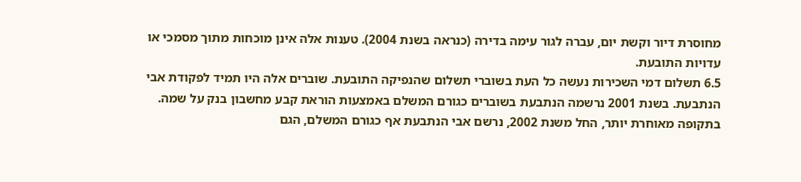מחוסרת דיור וקשת יום, עברה לגור עימה בדירה (כנראה בשנת 2004). טענות אלה אינן מוכחות מתוך מסמכי או עדויות התובעת.
6.5 תשלום דמי השכירות נעשה כל העת בשוברי תשלום שהנפיקה התובעת. שוברים אלה היו תמיד לפקודת אבי הנתבעת. בשנת 2001 נרשמה הנתבעת בשוברים כגורם המשלם באמצעות הוראת קבע מחשבון בנק על שמה. בתקופה מאוחרת יותר, החל משנת 2002, נרשם אבי הנתבעת אף כגורם המשלם, הגם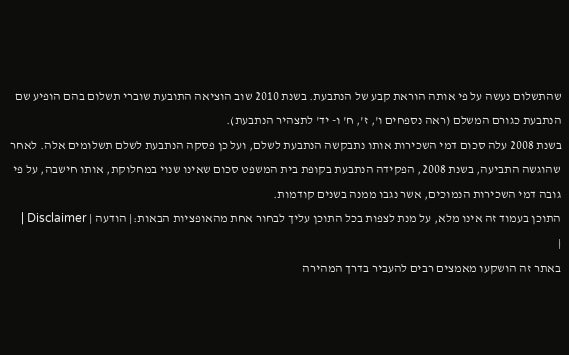שהתשלום נעשה על פי אותה הוראת קבע של הנתבעת. בשנת 2010 שוב הוציאה התובעת שוברי תשלום בהם הופיע שם הנתבעת כגורם המשלם (ראה נספחים ו', ז', ח' ו- יד' לתצהיר הנתבעת).
בשנת 2008 עלה סכום דמי השכירות אותו נתבקשה הנתבעת לשלם, ועל כן פסקה הנתבעת לשלם תשלומים אלה. לאחר שהוגשה התביעה, בשנת 2008, הפקידה הנתבעת בקופת בית המשפט סכום שאינו שנוי במחלוקת, אותו חישבה, על פי גובה דמי השכירות הנמוכים, אשר נגבו ממנה בשנים קודמות.
התוכן בעמוד זה אינו מלא, על מנת לצפות בכל התוכן עליך לבחור אחת מהאופציות הבאות:| הודעה | Disclaimer |
|
באתר זה הושקעו מאמצים רבים להעביר בדרך המהירה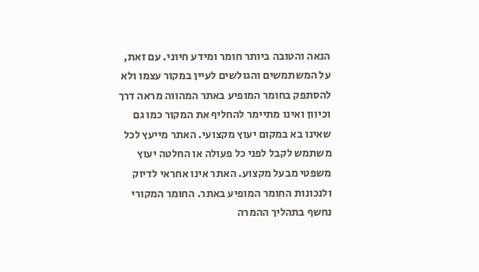הנאה והטובה ביותר חומר ומידע חיוני. עם זאת, על המשתמשים והגולשים לעיין במקור עצמו ולא להסתפק בחומר המופיע באתר המהווה מראה דרך וכיוון ואינו מתיימר להחליף את המקור כמו גם שאינו בא במקום יעוץ מקצועי. האתר מייעץ לכל משתמש לקבל לפני כל פעולה או החלטה יעוץ משפטי מבעל מקצוע. האתר אינו אחראי לדיוק ולנכונות החומר המופיע באתר. החומר המקורי נחשף בתהליך ההמרה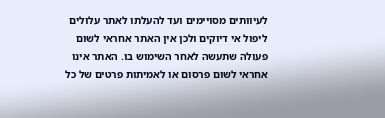לעיוותים מסויימים ועד להעלתו לאתר עלולים ליפול אי דיוקים ולכן אין האתר אחראי לשום פעולה שתעשה לאחר השימוש בו. האתר אינו אחראי לשום פרסום או לאמיתות פרטים של כל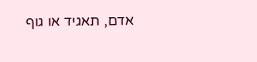אדם, תאגיד או גוף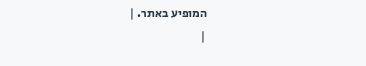המופיע באתר. |
|